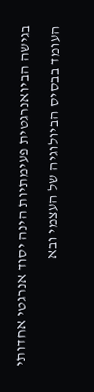בגישה הביואנרגטית פעימתיות הינה יסוד אנרגטי אחדותי העומד בבסיס הביולוגיה של העצמי ובא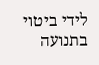לידי ביטוי בתנועה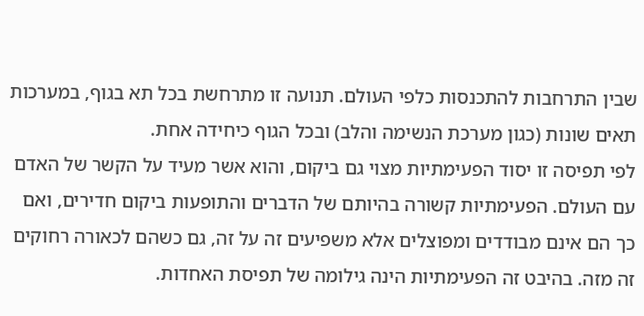שבין התרחבות להתכנסות כלפי העולם. תנועה זו מתרחשת בכל תא בגוף, במערכות תאים שונות (כגון מערכת הנשימה והלב) ובכל הגוף כיחידה אחת.
לפי תפיסה זו יסוד הפעימתיות מצוי גם ביקום, והוא אשר מעיד על הקשר של האדם עם העולם. הפעימתיות קשורה בהיותם של הדברים והתופעות ביקום חדירים, ואם כך הם אינם מבודדים ומפוצלים אלא משפיעים זה על זה, גם כשהם לכאורה רחוקים זה מזה. בהיבט זה הפעימתיות הינה גילומה של תפיסת האחדות.